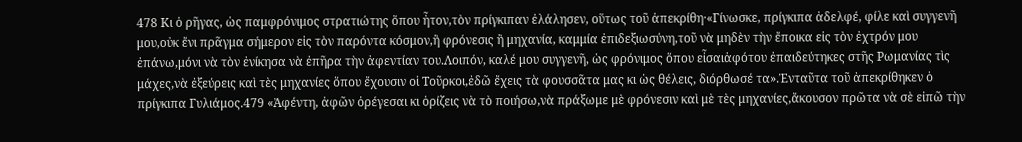478 Κι ὁ ρῆγας, ὡς παμφρόνιμος στρατιώτης ὅπου ἦτον,τὸν πρίγκιπαν ἐλάλησεν, οὕτως τοῦ ἀπεκρίθη·«Γίνωσκε, πρίγκιπα ἀδελφέ, φίλε καὶ συγγενῆ μου,οὐκ ἔνι πρᾶγμα σήμερον εἰς τὸν παρόντα κόσμον,ἢ φρόνεσις ἢ μηχανία, καμμία ἐπιδεξιωσύνη,τοῦ νὰ μηδὲν τὴν ἔποικα εἰς τὸν ἐχτρόν μου ἐπάνω,μόνι νὰ τὸν ἐνίκησα νὰ ἐπῆρα τὴν ἀφεντίαν του.Λοιπόν, καλέ μου συγγενῆ, ὡς φρόνιμος ὅπου εἶσαιἀφότου ἐπαιδεύτηκες στῆς Ρωμανίας τὶς μάχες,νὰ ἐξεύρεις καὶ τὲς μηχανίες ὅπου ἔχουσιν οἱ Τοῦρκοι,ἐδῶ ἔχεις τὰ φουσσᾶτα μας κι ὡς θέλεις, διόρθωσέ τα».Ἐνταῦτα τοῦ ἀπεκρίθηκεν ὁ πρίγκιπα Γυλιάμος.479 «Ἀφέντη, ἀφῶν ὀρέγεσαι κι ὁρίζεις νὰ τὸ ποιήσω,νὰ πράξωμε μὲ φρόνεσιν καὶ μὲ τὲς μηχανίες,ἄκουσον πρῶτα νὰ σὲ εἰπῶ τὴν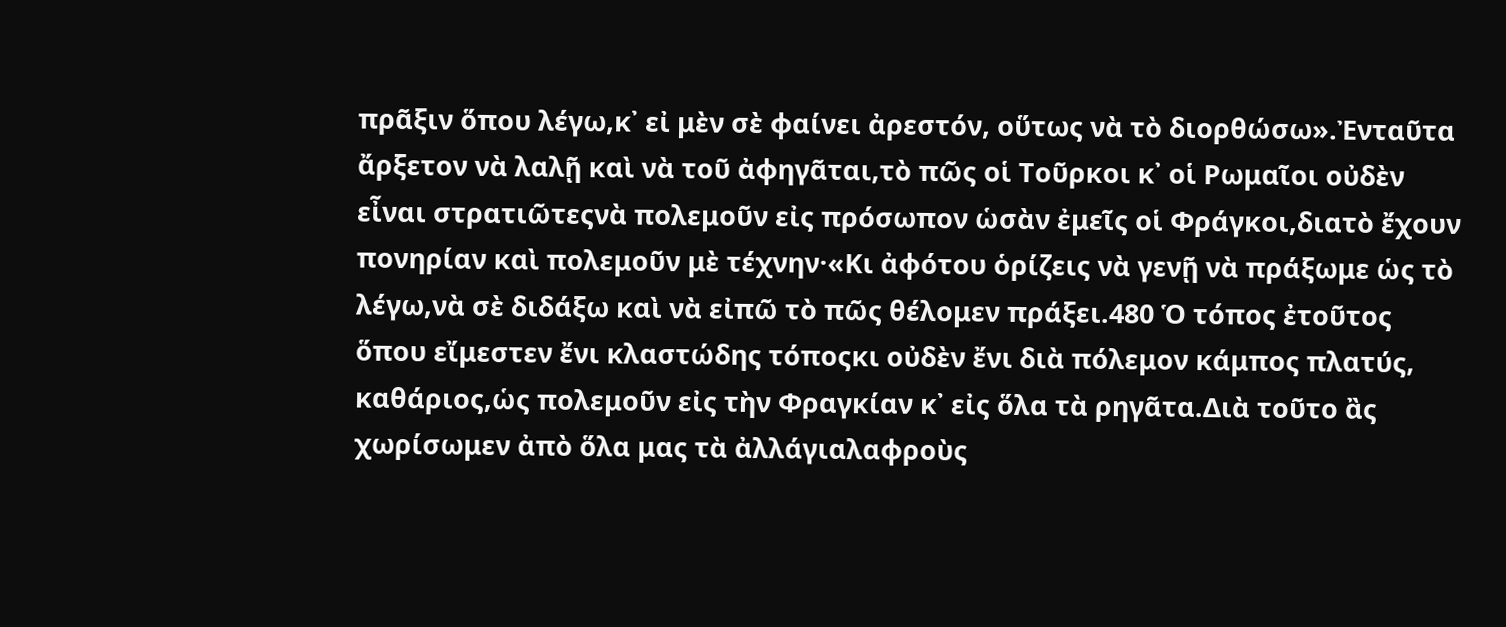πρᾶξιν ὅπου λέγω,κ᾿ εἰ μὲν σὲ φαίνει ἀρεστόν, οὕτως νὰ τὸ διορθώσω».Ἐνταῦτα ἄρξετον νὰ λαλῇ καὶ νὰ τοῦ ἀφηγᾶται,τὸ πῶς οἱ Τοῦρκοι κ᾿ οἱ Ρωμαῖοι οὐδὲν εἶναι στρατιῶτεςνὰ πολεμοῦν εἰς πρόσωπον ὡσὰν ἐμεῖς οἱ Φράγκοι,διατὸ ἔχουν πονηρίαν καὶ πολεμοῦν μὲ τέχνην·«Κι ἀφότου ὁρίζεις νὰ γενῇ νὰ πράξωμε ὡς τὸ λέγω,νὰ σὲ διδάξω καὶ νὰ εἰπῶ τὸ πῶς θέλομεν πράξει.480 Ὁ τόπος ἐτοῦτος ὅπου εἴμεστεν ἔνι κλαστώδης τόποςκι οὐδὲν ἔνι διὰ πόλεμον κάμπος πλατύς, καθάριος,ὡς πολεμοῦν εἰς τὴν Φραγκίαν κ᾿ εἰς ὅλα τὰ ρηγᾶτα.Διὰ τοῦτο ἂς χωρίσωμεν ἀπὸ ὅλα μας τὰ ἀλλάγιαλαφροὺς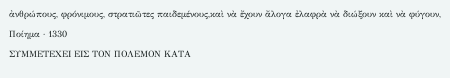ἀνθρώπους, φρόνιμους, στρατιῶτες παιδεμένους,καὶ νὰ ἔχουν ἄλογα ἐλαφρὰ νὰ διώξουν καὶ νὰ φύγουν,
Ποίημα · 1330
ΣΥΜΜΕΤΕΧΕΙ ΕΙΣ ΤΟΝ ΠΟΛΕΜΟΝ ΚΑΤΑ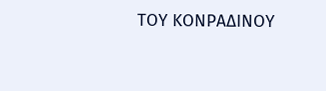ΤΟΥ ΚΟΝΡΑΔΙΝΟΥ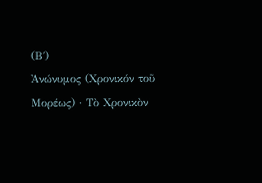(Β΄)
Ἀνώνυμος (Χρονικόν τοῦ Μορέως) · Τὸ Χρονικὸν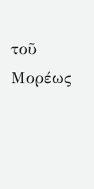τοῦ Μορέως